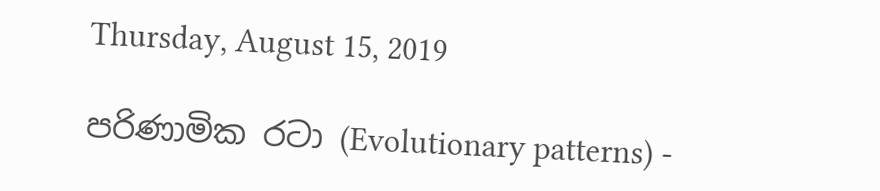Thursday, August 15, 2019

පරිණාමික රටා (Evolutionary patterns) -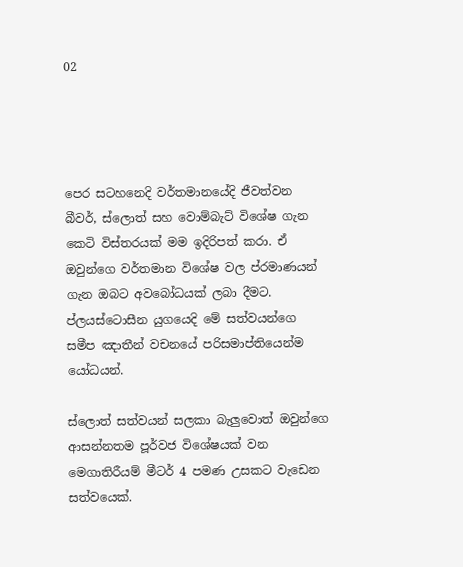02




පෙර සටහනෙදි වර්තමානයේදි ජීවත්වන බීවර්, ස්ලොත් සහ වොම්බැට් විශේෂ ගැන කෙටි විස්තරයක් මම ඉදිරිපත් කරා. ඒ ඔවුන්ගෙ වර්තමාන විශේෂ වල ප්රමාණයන් ගැන ඔබට අවබෝධයක් ලබා දීමට. ප්ලයස්ටොසීන යුගයෙදි මේ සත්වයන්ගෙ සමීප ඤාතීන් වචනයේ පරිසමාප්තියෙන්ම යෝධයන්.

ස්ලොත් සත්වයන් සලකා බැලුවොත් ඔවුන්ගෙ ආසන්නතම පූර්වජ විශේෂයක් වන මෙගාතිරීයම් මීටර් 4 පමණ උසකට වැඩෙන සත්වයෙක්.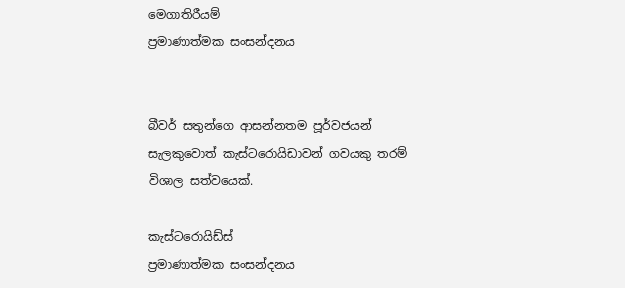මෙගාතිරීයම්
ප්‍රමාණාත්මක සංසන්දනය


බීවර් සතුන්ගෙ ආසන්නතම පූර්වජයන් සැලකුවොත් කැස්ටරොයිඩාවන් ගවයකු තරම් විශාල සත්වයෙක්.

කැස්ටරොයිඩ්ස්
ප්‍රමාණාත්මක සංසන්දනය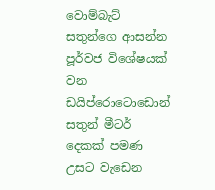වොම්බැට් සතුන්ගෙ ආසන්න පූර්වජ විශේෂයක් වන ඩයිප්රොටොඩොන් සතුන් මීටර් දෙකක් පමණ උසට වැඩෙන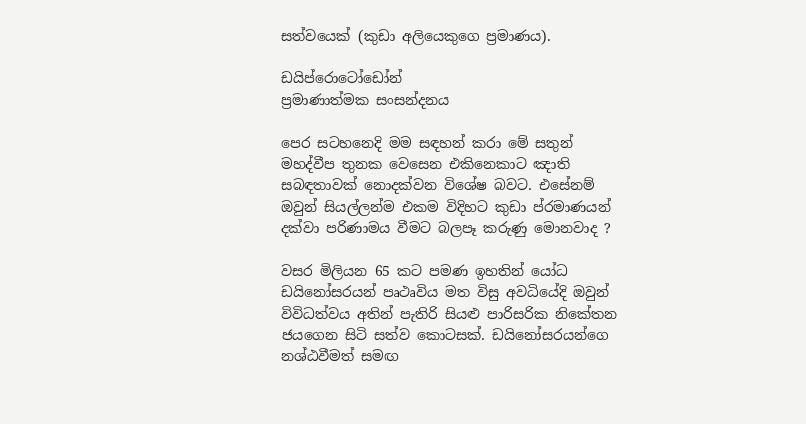සත්වයෙක් (කුඩා අලියෙකුගෙ ප්‍රමාණය).

ඩයිප්රොටෝඩෝන්
ප්‍රමාණාත්මක සංසන්දනය

පෙර සටහනෙදි මම සඳහන් කරා මේ සතුන් මහද්වීප තුනක වෙසෙන එකිනෙකාට ඤාති සබඳතාවක් නොදක්වන විශේෂ බවට. එසේනම් ඔවුන් සියල්ලන්ම එකම විදිහට කුඩා ප්රමාණයන් දක්වා පරිණාමය වීමට බලපෑ කරුණු මොනවාද ?

වසර මිලියන 65 කට පමණ ඉහතින් යෝධ ඩයිනෝසරයන් පෘථෘවිය මත විසු අවධියේදි ඔවුන් විවිධත්වය අතින් පැතිරි සියළු පාරිසරික නිකේතන ජයගෙන සිටි සත්ව කොටසක්. ඩයිනෝසරයන්ගෙ නශ්ඨවීමත් සමඟ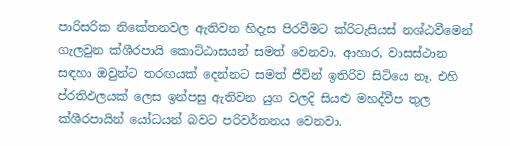පාරිසරික නිකේතනවල ඇතිවන හිදැස පිරවීමට ක්රිටැසියස් නශ්ඨවීමෙන් ගැලවුන ක්ශීරපායි කොට්ඨාසයන් සමත් වෙනවා. ආහාර, වාසස්ථාන සඳහා ඔවුන්ට තරඟයක් දෙන්නට සමත් ජීවින් ඉතිරිව සිටියෙ නෑ. එහි ප්රතිඵලයක් ලෙස ඉන්පසු ඇතිවන යුග වලදි සියළු මහද්වීප තුල ක්ශීරපායින් යෝධයන් බවට පරිවර්තනය වෙනවා.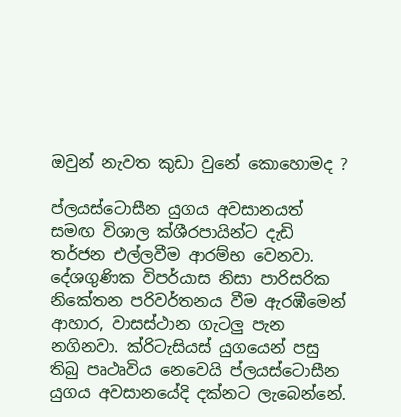ඔවුන් නැවත කුඩා වුනේ කොහොමද ?

ප්ලයස්ටොසීන යුගය අවසානයත් සමඟ විශාල ක්ශීරපායින්ට දැඩි තර්ජන එල්ලවීම ආරම්භ වෙනවා. දේශගුණික විපර්යාස නිසා පාරිසරික නිකේතන පරිවර්තනය වීම ඇරඹීමෙන් ආහාර, වාසස්ථාන ගැටලු පැන නගිනවා. ක්රිටැසියස් යුගයෙන් පසු තිබු පෘථෘවිය නෙවෙයි ප්ලයස්ටොසීන යුගය අවසානයේදි දක්නට ලැබෙන්නේ.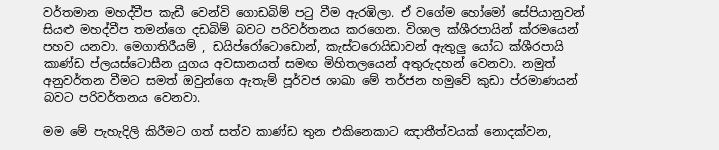වර්තමාන මහද්වීප කැඩී වෙන්වි ගොඩබිම් පටු වීම ඇරඹිලා. ඒ වගේම හෝමෝ සේපියානුවන් සියළු මහද්වීප තමන්ගෙ දඩබිම් බවට පරිවර්තනය කරගෙන. විශාල ක්ශීරපායින් ක්රමයෙන් පහව යනවා. මෙගාතිරීයම් , ඩයිප්රෝටොඩොන්, කැස්ටරොයිඩාවන් ඇතුලු යෝධ ක්ශීරපායි කාණ්ඩ ප්ලයස්ටොසීන යුගය අවසානයත් සමඟ මිහිතලයෙන් අතුරුදහන් වෙනවා. නමුත් අනුවර්තන වීමට සමත් ඔවුන්ගෙ ඇතැම් පූර්වජ ශාඛා මේ තර්ජන හමුවේ කුඩා ප්රමාණයන් බවට පරිවර්තනය වෙනවා.

මම මේ පැහැදිලි කිරීමට ගත් සත්ව කාණ්ඩ තුන එකිනෙකාට ඤාතීත්වයක් නොදක්වන,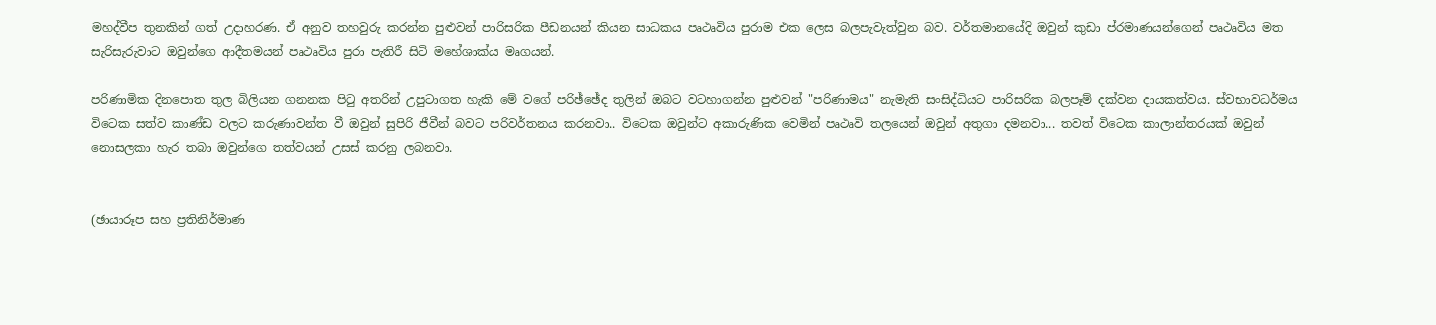මහද්වීප තුනකින් ගත් උදාහරණ. ඒ අනුව තහවුරු කරන්න පුළුවන් පාරිසරික පීඩනයන් කියන සාධකය පෘථෘවිය පුරාම එක ලෙස බලපැවැත්වුන බව. වර්තමානයේදි ඔවුන් කුඩා ප්රමාණයන්ගෙන් පෘථෘවිය මත සැරිසැරුවාට ඔවුන්ගෙ ආදීතමයන් පෘථෘවිය පුරා පැතිරී සිටි මහේශාක්ය මෘගයන්.

පරිණාමික දිනපොත තුල බිලියන ගනනක පිටු අතරින් උපුටාගත හැකි මේ වගේ පරිඡ්ඡේද තුලින් ඔබට වටහාගන්න පුළුවන් "පරිණාමය" නැමැති සංසිද්ධියට පාරිසරික බලපෑම් දක්වන දායකත්වය. ස්වභාවධර්මය විටෙක සත්ව කාණ්ඩ වලට කරුණාවන්ත වී ඔවුන් සුපිරි ජීවීන් බවට පරිවර්තනය කරනවා.. විටෙක ඔවුන්ට අකාරුණික වෙමින් පෘථෘවි තලයෙන් ඔවුන් අතුගා දමනවා... තවත් විටෙක කාලාන්තරයක් ඔවුන් නොසලකා හැර තබා ඔවුන්ගෙ තත්වයන් උසස් කරනු ලබනවා.


(ඡායාරූප සහ ප්‍රතිනිර්මාණ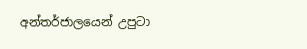අන්තර්ජාලයෙන් උපුටා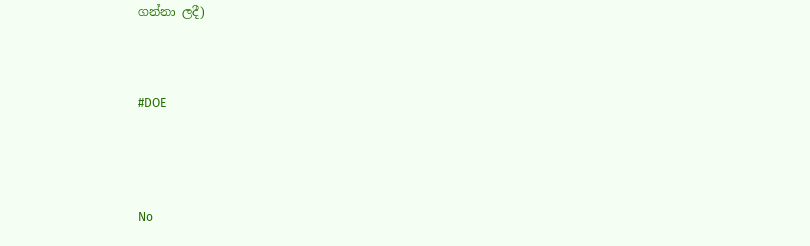ගන්නා ලදී)



#DOE




No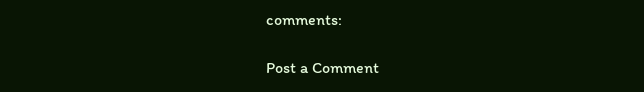comments:

Post a Comment